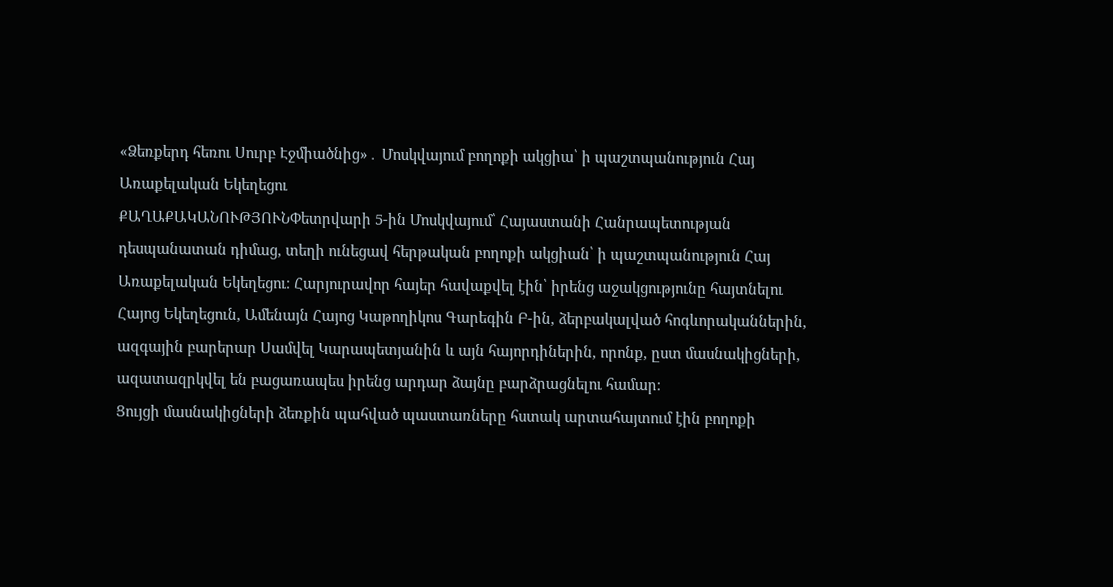«Ձեռքերդ հեռու Սուրբ Էջմիածնից»․ Մոսկվայում բողոքի ակցիա՝ ի պաշտպանություն Հայ Առաքելական Եկեղեցու
ՔԱՂԱՔԱԿԱՆՈՒԹՅՈՒՆՓետրվարի 5-ին Մոսկվայում՝ Հայաստանի Հանրապետության դեսպանատան դիմաց, տեղի ունեցավ հերթական բողոքի ակցիան՝ ի պաշտպանություն Հայ Առաքելական Եկեղեցու։ Հարյուրավոր հայեր հավաքվել էին՝ իրենց աջակցությունը հայտնելու Հայոց Եկեղեցուն, Ամենայն Հայոց Կաթողիկոս Գարեգին Բ-ին, ձերբակալված հոգևորականներին, ազգային բարերար Սամվել Կարապետյանին և այն հայորդիներին, որոնք, ըստ մասնակիցների, ազատազրկվել են բացառապես իրենց արդար ձայնը բարձրացնելու համար։
Ցույցի մասնակիցների ձեռքին պահված պաստառները հստակ արտահայտում էին բողոքի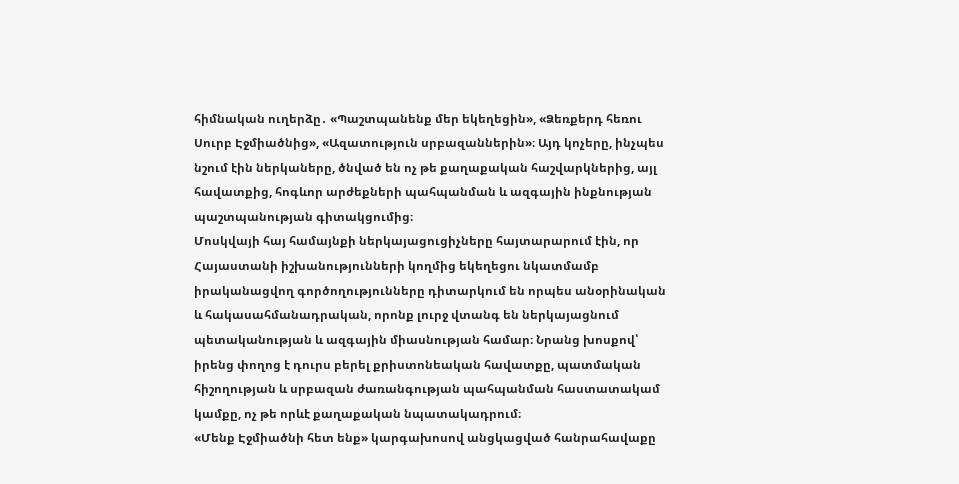հիմնական ուղերձը․ «Պաշտպանենք մեր եկեղեցին», «Ձեռքերդ հեռու Սուրբ Էջմիածնից», «Ազատություն սրբազաններին»։ Այդ կոչերը, ինչպես նշում էին ներկաները, ծնված են ոչ թե քաղաքական հաշվարկներից, այլ հավատքից, հոգևոր արժեքների պահպանման և ազգային ինքնության պաշտպանության գիտակցումից։
Մոսկվայի հայ համայնքի ներկայացուցիչները հայտարարում էին, որ Հայաստանի իշխանությունների կողմից եկեղեցու նկատմամբ իրականացվող գործողությունները դիտարկում են որպես անօրինական և հակասահմանադրական, որոնք լուրջ վտանգ են ներկայացնում պետականության և ազգային միասնության համար։ Նրանց խոսքով՝ իրենց փողոց է դուրս բերել քրիստոնեական հավատքը, պատմական հիշողության և սրբազան ժառանգության պահպանման հաստատակամ կամքը, ոչ թե որևէ քաղաքական նպատակադրում։
«Մենք Էջմիածնի հետ ենք» կարգախոսով անցկացված հանրահավաքը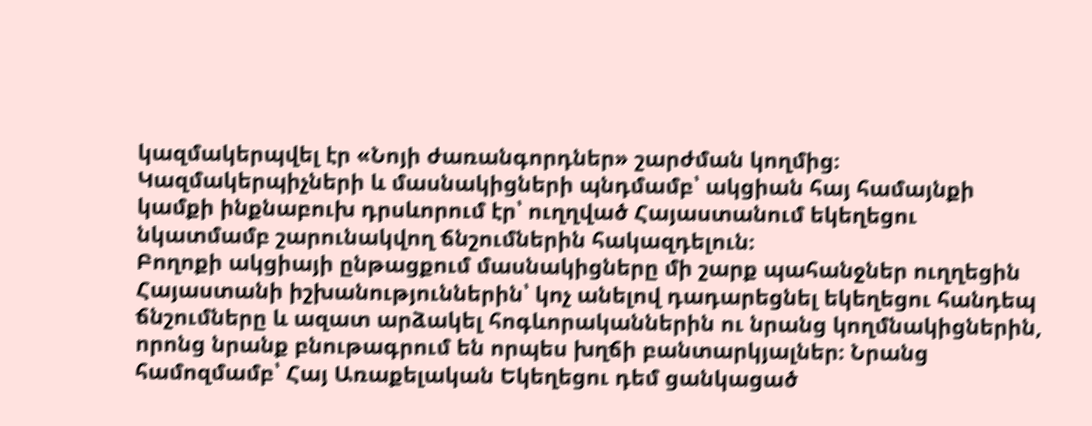կազմակերպվել էր «Նոյի ժառանգորդներ» շարժման կողմից։ Կազմակերպիչների և մասնակիցների պնդմամբ՝ ակցիան հայ համայնքի կամքի ինքնաբուխ դրսևորում էր՝ ուղղված Հայաստանում եկեղեցու նկատմամբ շարունակվող ճնշումներին հակազդելուն։
Բողոքի ակցիայի ընթացքում մասնակիցները մի շարք պահանջներ ուղղեցին Հայաստանի իշխանություններին՝ կոչ անելով դադարեցնել եկեղեցու հանդեպ ճնշումները և ազատ արձակել հոգևորականներին ու նրանց կողմնակիցներին, որոնց նրանք բնութագրում են որպես խղճի բանտարկյալներ։ Նրանց համոզմամբ՝ Հայ Առաքելական Եկեղեցու դեմ ցանկացած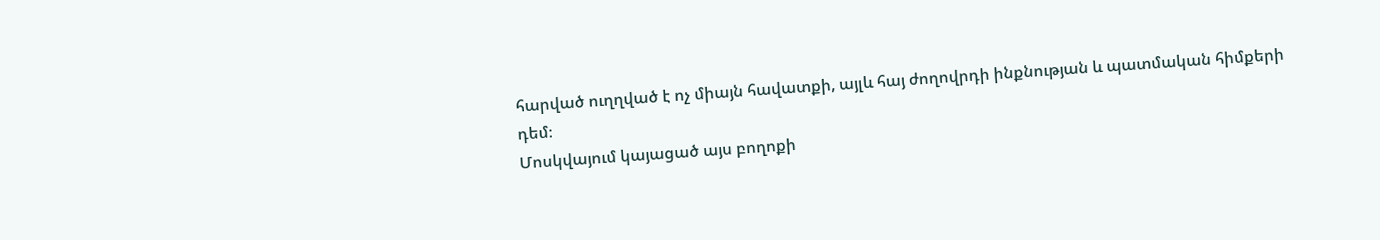հարված ուղղված է ոչ միայն հավատքի, այլև հայ ժողովրդի ինքնության և պատմական հիմքերի դեմ։
Մոսկվայում կայացած այս բողոքի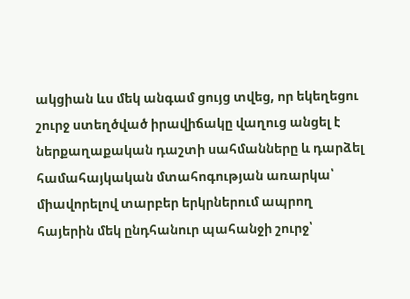ակցիան ևս մեկ անգամ ցույց տվեց, որ եկեղեցու շուրջ ստեղծված իրավիճակը վաղուց անցել է ներքաղաքական դաշտի սահմանները և դարձել համահայկական մտահոգության առարկա՝ միավորելով տարբեր երկրներում ապրող հայերին մեկ ընդհանուր պահանջի շուրջ՝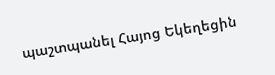պաշտպանել Հայոց Եկեղեցին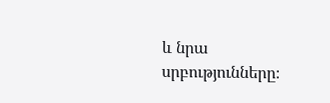և նրա սրբությունները։